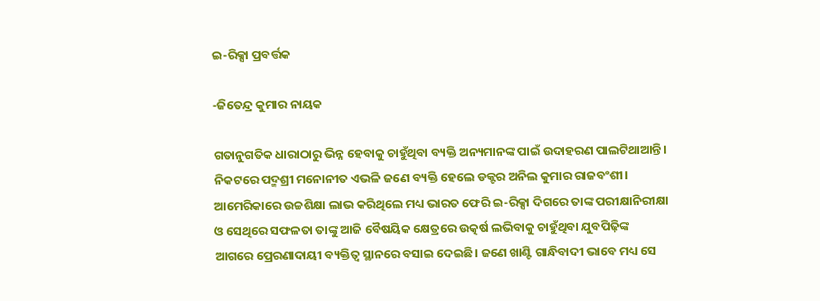ଇ-ରିକ୍ସା ପ୍ରବର୍ତ୍ତକ

-ଜିତେନ୍ଦ୍ର କୁମାର ନାୟକ

ଗତାନୁଗତିକ ଧାରାଠାରୁ ଭିନ୍ନ ହେବାକୁ ଚାହୁଁଥିବା ବ୍ୟକ୍ତି ଅନ୍ୟମାନଙ୍କ ପାଇଁ ଉଦାହରଣ ପାଲଟିଥାଆନ୍ତି। ନିକଟରେ ପଦ୍ମଶ୍ରୀ ମନୋନୀତ ଏଭଳି ଜଣେ ବ୍ୟକ୍ତି ହେଲେ ଡକ୍ଟର ଅନିଲ କୁମାର ରାଜବଂଶୀ। ଆମେରିକାରେ ଉଚ୍ଚଶିକ୍ଷା ଲାଭ କରିଥିଲେ ମଧ୍ୟ ଭାରତ ଫେରି ଇ-ରିକ୍ସା ଦିଗରେ ତାଙ୍କ ପରୀକ୍ଷାନିରୀକ୍ଷା ଓ ସେଥିରେ ସଫଳତା ତାଙ୍କୁ ଆଜି ବୈଷୟିକ କ୍ଷେତ୍ରରେ ଉତ୍କର୍ଷ ଲଭିବାକୁ ଚାହୁଁଥିବା ଯୁବପିଢ଼ିଙ୍କ ଆଗରେ ପ୍ରେରଣାଦାୟୀ ବ୍ୟକ୍ତିତ୍ୱ ସ୍ଥାନରେ ବସାଇ ଦେଇଛି। ଜଣେ ଖାଣ୍ଟି ଗାନ୍ଧିବାଦୀ ଭାବେ ମଧ୍ୟ ସେ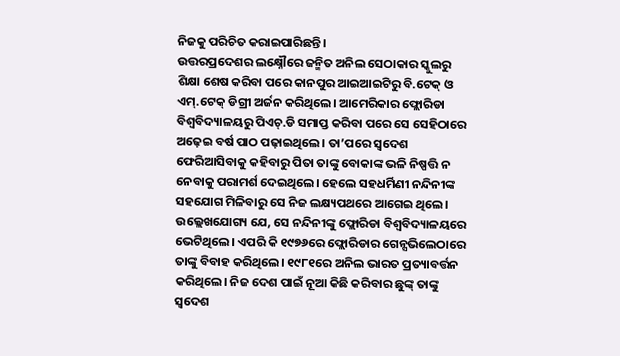ନିଜକୁ ପରିଚିତ କରାଇପାରିଛନ୍ତି।
ଉତ୍ତରପ୍ରଦେଶର ଲକ୍ଷ୍ନୌରେ ଜନ୍ମିତ ଅନିଲ ସେଠାକାର ସ୍କୁଲରୁ ଶିକ୍ଷା ଶେଷ କରିବା ପରେ କାନପୁର ଆଇଆଇଟିରୁ ବି.ଟେକ୍‌ ଓ ଏମ୍‌.ଟେକ୍‌ ଡିଗ୍ରୀ ଅର୍ଜନ କରିଥିଲେ। ଆମେରିକାର ଫ୍ଲୋରିଡା ବିଶ୍ୱବିଦ୍ୟାଳୟରୁ ପିଏଚ୍‌.ଡି ସମାପ୍ତ କରିବା ପରେ ସେ ସେହିଠାରେ ଅଢ଼େଇ ବର୍ଷ ପାଠ ପଢ଼ାଇଥିଲେ। ତା’ପରେ ସ୍ବଦେଶ ଫେରିଆସିବାକୁ କହିବାରୁ ପିତା ତାଙ୍କୁ ବୋକାଙ୍କ ଭଳି ନିଷ୍ପତ୍ତି ନ ନେବାକୁ ପରାମର୍ଶ ଦେଇଥିଲେ। ହେଲେ ସହଧର୍ମିଣୀ ନନ୍ଦିନୀଙ୍କ ସହଯୋଗ ମିଳିବାରୁ ସେ ନିଜ ଲକ୍ଷ୍ୟପଥରେ ଆଗେଇ ଥିଲେ। ଉଲ୍ଲେଖଯୋଗ୍ୟ ଯେ, ସେ ନନ୍ଦିନୀଙ୍କୁ ଫ୍ଲୋରିଡା ବିଶ୍ୱବିଦ୍ୟାଳୟରେ ଭେଟିଥିଲେ। ଏପରି କି ୧୯୭୬ରେ ଫ୍ଲୋରିଡାର ଗେନ୍ସଭିଲେଠାରେ ତାଙ୍କୁ ବିବାହ କରିଥିଲେ। ୧୯୮୧ରେ ଅନିଲ ଭାରତ ପ୍ରତ୍ୟାବର୍ତ୍ତନ କରିଥିଲେ। ନିଜ ଦେଶ ପାଇଁ ନୂଆ କିଛି କରିବାର ଛୁଙ୍କ୍‌ ତାଙ୍କୁ ସ୍ବଦେଶ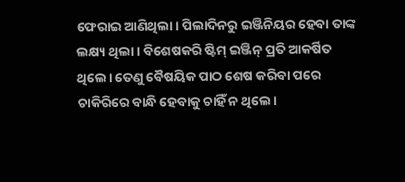ଫେରାଇ ଆଣିଥିଲା। ପିଲାଦିନରୁ ଇଞ୍ଜିନିୟର ହେବା ତାଙ୍କ ଲକ୍ଷ୍ୟ ଥିଲା। ବିଶେଷକରି ଷ୍ଟିମ୍‌ ଇଞ୍ଜିନ୍‌ ପ୍ରତି ଆକର୍ଷିତ ଥିଲେ। ତେଣୁ ବୈଷୟିକ ପାଠ ଶେଷ କରିବା ପରେ ଚାକିରିରେ ବାନ୍ଧି ହେବାକୁ ଚାହିଁ ନ ଥିଲେ।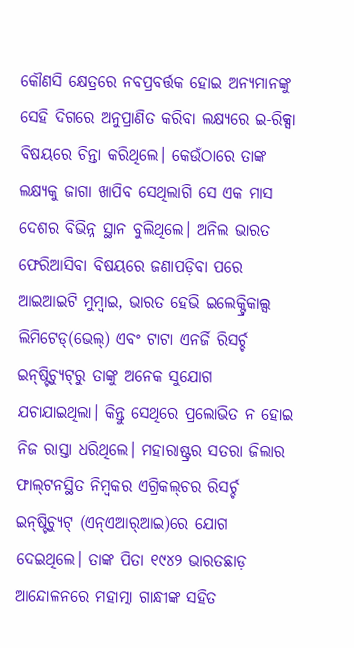କୌଣସି କ୍ଷେତ୍ରରେ ନବପ୍ରବର୍ତ୍ତକ ହୋଇ ଅନ୍ୟମାନଙ୍କୁ ସେହି ଦିଗରେ ଅନୁପ୍ରାଣିତ କରିବା ଲକ୍ଷ୍ୟରେ ଇ-ରିକ୍ସା ବିଷୟରେ ଚିନ୍ତା କରିଥିଲେ। କେଉଁଠାରେ ତାଙ୍କ ଲକ୍ଷ୍ୟକୁ ଜାଗା ଖାପିବ ସେଥିଲାଗି ସେ ଏକ ମାସ ଦେଶର ବିଭିନ୍ନ ସ୍ଥାନ ବୁଲିଥିଲେ। ଅନିଲ ଭାରତ ଫେରିଆସିବା ବିଷୟରେ ଜଣାପଡ଼ିବା ପରେ ଆଇଆଇଟି ମୁମ୍ବାଇ, ଭାରତ ହେଭି ଇଲେକ୍ଟ୍ରିକାଲ୍ସ ଲିମିଟେଡ୍‌(ଭେଲ୍‌) ଏବଂ ଟାଟା ଏନର୍ଜି ରିସର୍ଚ୍ଚ ଇନ୍‌ଷ୍ଟିଚ୍ୟୁଟ୍‌ରୁ ତାଙ୍କୁ ଅନେକ ସୁଯୋଗ ଯଚାଯାଇଥିଲା। କିନ୍ତୁ ସେଥିରେ ପ୍ରଲୋଭିତ ନ ହୋଇ ନିଜ ରାସ୍ତା ଧରିଥିଲେ। ମହାରାଷ୍ଟ୍ରର ସତରା ଜିଲାର ଫାଲ୍‌ଟନସ୍ଥିତ ନିମ୍ବକର ଏଗ୍ରିକଲ୍‌ଚର ରିସର୍ଚ୍ଚ ଇନ୍‌ଷ୍ଟିଚ୍ୟୁଟ୍‌ (ଏନ୍‌ଏଆର୍‌ଆଇ)ରେ ଯୋଗ ଦେଇଥିଲେ। ତାଙ୍କ ପିତା ୧୯୪୨ ଭାରତଛାଡ଼ ଆନ୍ଦୋଳନରେ ମହାତ୍ମା ଗାନ୍ଧୀଙ୍କ ସହିତ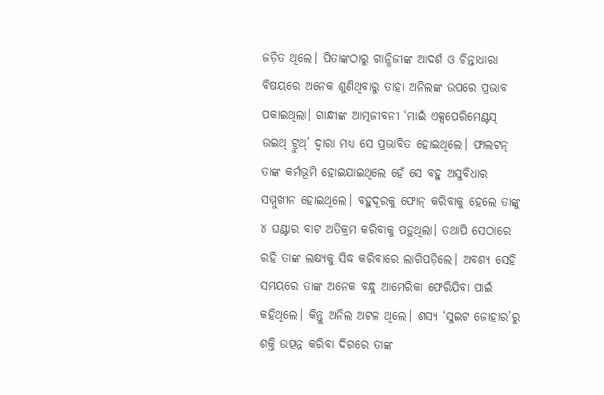ଜଡ଼ିତ ଥିଲେ। ପିତାଙ୍କଠାରୁ ଗାନ୍ଧିଜୀଙ୍କ ଆଦର୍ଶ ଓ ଚିନ୍ତାଧାରା ବିଷୟରେ ଅନେକ ଶୁଣିଥିବାରୁ ତାହା ଅନିଲଙ୍କ ଉପରେ ପ୍ରଭାବ ପକାଇଥିଲା। ଗାନ୍ଧୀଙ୍କ ଆତ୍ମଜୀବନୀ ‘ମାଇଁ ଏକ୍ସପେରିମେଣ୍ଟସ୍‌ ଉଇଥ୍‌ ଟ୍ରୁଥ୍‌’ ଦ୍ୱାରା ମଧ୍ୟ ସେ ପ୍ରଭାବିତ ହୋଇଥିଲେ। ଫାଲଟନ୍‌ ତାଙ୍କ କର୍ମଭୂମି ହୋଇଯାଇଥିଲେ ହେଁ ସେ ବହୁ ଅସୁବିଧାର ସମ୍ମୁଖୀନ ହୋଇଥିଲେ। ବହୁଦୂରକୁ ଫୋନ୍‌ କରିବାକୁ ହେଲେ ତାଙ୍କୁ ୪ ଘଣ୍ଟାର ବାଟ ଅତିକ୍ରମ କରିବାକୁ ପଡ଼ୁଥିଲା। ତଥାପି ସେଠାରେ ରହି ତାଙ୍କ ଲକ୍ଷ୍ୟକୁ ସିଦ୍ଧ କରିବାରେ ଲାଗିପଡ଼ିଲେ। ଅବଶ୍ୟ ସେହି ସମୟରେ ତାଙ୍କ ଅନେକ ବନ୍ଧୁ ଆମେରିକା ଫେରିଯିବା ପାଇଁ କହିଥିଲେ। କିନ୍ତୁ ଅନିଲ ଅଟଳ ଥିଲେ। ଶସ୍ୟ ‘ସୁଇଟ ଜୋହାର’ରୁ ଶକ୍ତି ଉତ୍ପନ୍ନ କରିବା ଦିଗରେ ତାଙ୍କ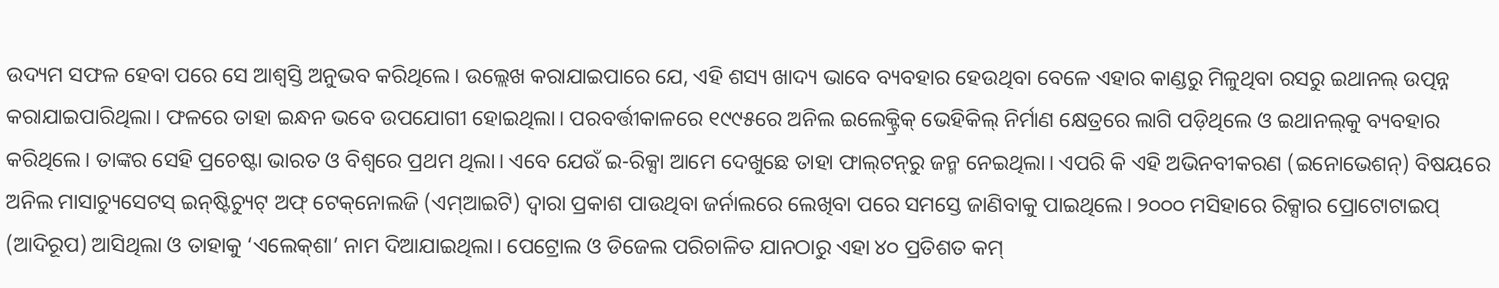ଉଦ୍ୟମ ସଫଳ ହେବା ପରେ ସେ ଆଶ୍ୱସ୍ତି ଅନୁଭବ କରିଥିଲେ। ଉଲ୍ଲେଖ କରାଯାଇପାରେ ଯେ, ଏହି ଶସ୍ୟ ଖାଦ୍ୟ ଭାବେ ବ୍ୟବହାର ହେଉଥିବା ବେଳେ ଏହାର କାଣ୍ଡରୁ ମିଳୁଥିବା ରସରୁ ଇଥାନଲ୍‌ ଉତ୍ପନ୍ନ କରାଯାଇପାରିଥିଲା। ଫଳରେ ତାହା ଇନ୍ଧନ ଭବେ ଉପଯୋଗୀ ହୋଇଥିଲା। ପରବର୍ତ୍ତୀକାଳରେ ୧୯୯୫ରେ ଅନିଲ ଇଲେକ୍ଟ୍ରିକ୍‌ ଭେହିକିଲ୍‌ ନିର୍ମାଣ କ୍ଷେତ୍ରରେ ଲାଗି ପଡ଼ିଥିଲେ ଓ ଇଥାନଲ୍‌କୁ ବ୍ୟବହାର କରିଥିଲେ। ତାଙ୍କର ସେହି ପ୍ରଚେଷ୍ଟା ଭାରତ ଓ ବିଶ୍ୱରେ ପ୍ରଥମ ଥିଲା। ଏବେ ଯେଉଁ ଇ-ରିକ୍ସା ଆମେ ଦେଖୁଛେ ତାହା ଫାଲ୍‌ଟନ୍‌ରୁ ଜନ୍ମ ନେଇଥିଲା। ଏପରି କି ଏହି ଅଭିନବୀକରଣ (ଇନୋଭେଶନ୍‌) ବିଷୟରେ ଅନିଲ ମାସାଚ୍ୟୁସେଟସ୍‌ ଇନ୍‌ଷ୍ଟିଚ୍ୟୁଟ୍‌ ଅଫ୍‌ ଟେକ୍‌ନୋଲଜି (ଏମ୍‌ଆଇଟି) ଦ୍ୱାରା ପ୍ରକାଶ ପାଉଥିବା ଜର୍ନାଲରେ ଲେଖିବା ପରେ ସମସ୍ତେ ଜାଣିବାକୁ ପାଇଥିଲେ। ୨୦୦୦ ମସିହାରେ ରିକ୍ସାର ପ୍ରୋଟୋଟାଇପ୍‌ (ଆଦିରୂପ) ଆସିଥିଲା ଓ ତାହାକୁ ‘ଏଲେକ୍‌ଶା’ ନାମ ଦିଆଯାଇଥିଲା। ପେଟ୍ରୋଲ ଓ ଡିଜେଲ ପରିଚାଳିତ ଯାନଠାରୁ ଏହା ୪୦ ପ୍ରତିଶତ କମ୍‌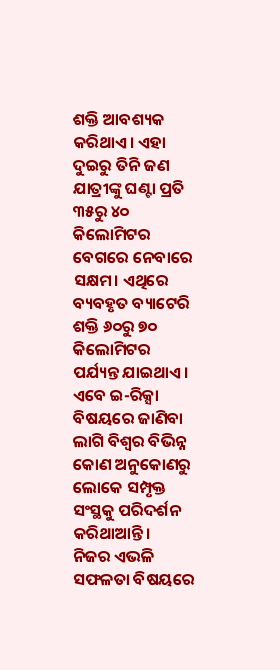ଶକ୍ତି ଆବଶ୍ୟକ କରିଥାଏ। ଏହା ଦୁଇରୁ ତିନି ଜଣ ଯାତ୍ରୀଙ୍କୁ ଘଣ୍ଟା ପ୍ରତି ୩୫ରୁ ୪୦ କିଲୋମିଟର ବେଗରେ ନେବାରେ ସକ୍ଷମ। ଏଥିରେ ବ୍ୟବହୃତ ବ୍ୟାଟେରି ଶକ୍ତି ୬୦ରୁ ୭୦ କିଲୋମିଟର ପର୍ଯ୍ୟନ୍ତ ଯାଇଥାଏ। ଏବେ ଇ-ରିକ୍ସା ବିଷୟରେ ଜାଣିବା ଲାଗି ବିଶ୍ୱର ବିଭିନ୍ନ କୋଣ ଅନୁକୋଣରୁ ଲୋକେ ସମ୍ପୃକ୍ତ ସଂସ୍ଥକୁ ପରିଦର୍ଶନ କରିଥାଆନ୍ତି।
ନିଜର ଏଭଳି ସଫଳତା ବିଷୟରେ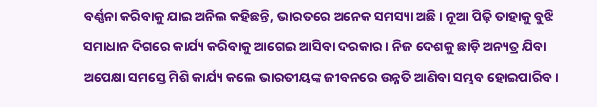ବର୍ଣ୍ଣନା କରିବାକୁ ଯାଇ ଅନିଲ କହିଛନ୍ତି, ଭାରତରେ ଅନେକ ସମସ୍ୟା ଅଛି। ନୂଆ ପିଢ଼ି ତାହାକୁ ବୁଝି ସମାଧାନ ଦିଗରେ କାର୍ଯ୍ୟ କରିବାକୁ ଆଗେଇ ଆସିବା ଦରକାର। ନିଜ ଦେଶକୁ ଛାଡ଼ି ଅନ୍ୟତ୍ର ଯିବା ଅପେକ୍ଷା ସମସ୍ତେ ମିଶି କାର୍ଯ୍ୟ କଲେ ଭାରତୀୟଙ୍କ ଜୀବନରେ ଉନ୍ନତି ଆଣିବା ସମ୍ଭବ ହୋଇପାରିବ।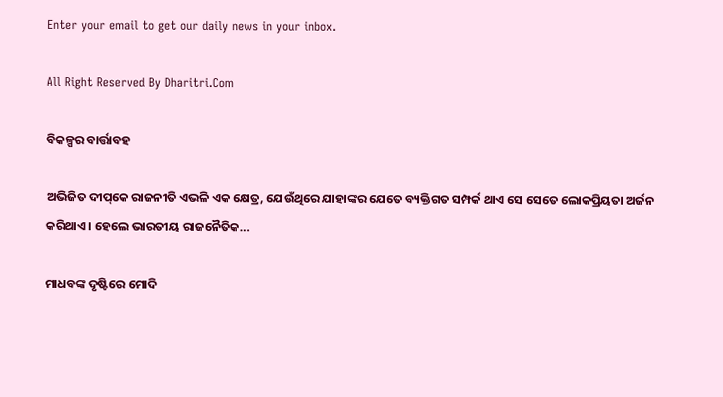Enter your email to get our daily news in your inbox.

All Right Reserved By Dharitri.Com

ବିକଳ୍ପର ବାର୍ତ୍ତାବହ

ଅଭିଜିତ ଦୀପ୍‌କେ ରାଜନୀତି ଏଭଳି ଏକ କ୍ଷେତ୍ର, ଯେଉଁଥିରେ ଯାହାଙ୍କର ଯେତେ ବ୍ୟକ୍ତିଗତ ସମ୍ପର୍କ ଥାଏ ସେ ସେତେ ଲୋକପ୍ରିୟତା ଅର୍ଜନ କରିଥାଏ। ହେଲେ ଭାରତୀୟ ରାଜନୈତିକ…

ମାଧବଙ୍କ ଦୃଷ୍ଟିରେ ମୋଦି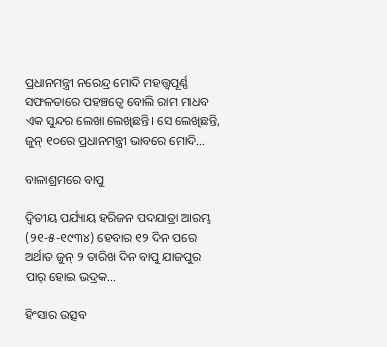ପ୍ରଧାନମନ୍ତ୍ରୀ ନରେନ୍ଦ୍ର ମୋଦି ମହତ୍ତ୍ୱପୂର୍ଣ୍ଣ ସଫଳତାରେ ପହଞ୍ଚତ୍ୱେ ବୋଲି ରାମ ମାଧବ ଏକ ସୁନ୍ଦର ଲେଖା ଲେଖିଛନ୍ତି। ସେ ଲେଖିଛନ୍ତି, ଜୁନ୍‌ ୧୦ରେ ପ୍ରଧାନମନ୍ତ୍ରୀ ଭାବରେ ମୋଦି…

ବାଳାଶ୍ରମରେ ବାପୁ

ଦ୍ବିତୀୟ ପର୍ଯ୍ୟାୟ ହରିଜନ ପଦଯାତ୍ରା ଆରମ୍ଭ (୨୧-୫-୧୯୩୪) ହେବାର ୧୨ ଦିନ ପରେ ଅର୍ଥାତ ଜୁନ୍‌ ୨ ତାରିଖ ଦିନ ବାପୁ ଯାଜପୁର ପାର୍‌ ହୋଇ ଭଦ୍ରକ…

ହିଂସାର ଉତ୍ସବ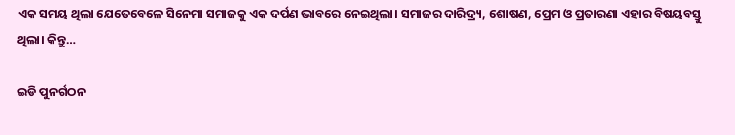ଏକ ସମୟ ଥିଲା ଯେତେବେଳେ ସିନେମା ସମାଜକୁ ଏକ ଦର୍ପଣ ଭାବରେ ନେଇଥିଲା। ସମାଜର ଦାରିଦ୍ର୍ୟ, ଶୋଷଣ, ପ୍ରେମ ଓ ପ୍ରତାରଣା ଏହାର ବିଷୟବସ୍ତୁ ଥିଲା। କିନ୍ତୁ…

ଇଡି ପୁନର୍ଗଠନ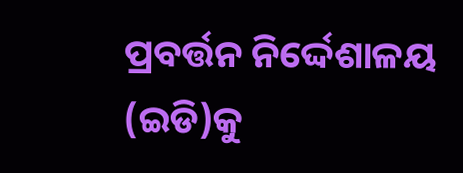ପ୍ରବର୍ତ୍ତନ ନିର୍ଦ୍ଦେଶାଳୟ (ଇଡି)କୁ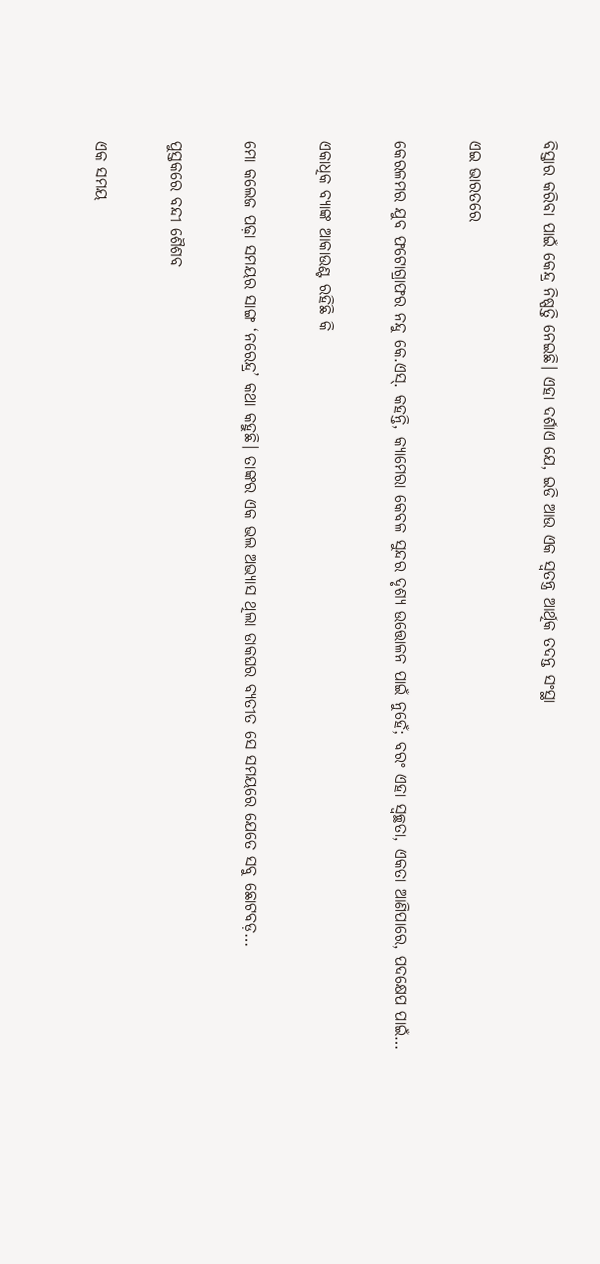ବିସ୍ତାର କରିବା ପାଇଁ କେନ୍ଦ୍ର ନିଷ୍ପତ୍ତି ନେଇଛି। ଏହା ଦର୍ଶାଏ ଯେ, ଇଡି ଆଉ ଏକ ସ୍ବତନ୍ତ୍ର ଆର୍ଥିକ ତଦନ୍ତ ସଂସ୍ଥା

ଏଇ ଭାରତରେ

କେରଳମର ଯୁବ ଫଟୋଗ୍ରାଫର ନନ୍ଦୁ କେ.ଏସ୍‌. କହନ୍ତି, କ୍ୟାମେରା କେବଳ ସୁନ୍ଦର ଦୃଶ୍ୟ ଉତ୍ତୋଳନ ପାଇଁ ନୁହେଁ; ବରଂ ଏହା ସ୍ବଚ୍ଛତା, ଏକତା ଆଣିପାରେ, ପଦକ୍ଷେପ ପାଇଁ…

ଏକାଧିକ ବ୍ୟାଙ୍କ ଆକାଉଣ୍ଟ ରହିଛି କି

ମୋ କଲେଜ ପଢ଼ା ସମୟର ସାଙ୍ଗ ‘ନରେନ୍ଦ୍ର’ କଥା କହୁଛି। ତାଙ୍କର ଏକ ଭଲ ଅଭ୍ୟାସ ଥିଲା ଡାକଘର ବ୍ୟତୀତ ସେ ସମୟରେ ଯେତେ ସବୁ ଛୋଟବଡ଼…

ପୁସ୍ତକରେ ବନ୍ଦୀ ଶୈଶବ

ଏକ ସମୟ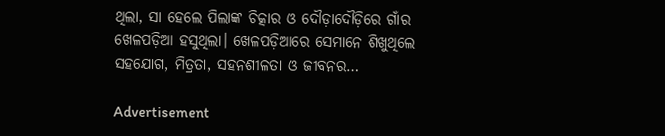ଥିଲା, ସା ହେଲେ ପିଲାଙ୍କ ଚିତ୍କାର ଓ ଦୌଡ଼ାଦୌଡ଼ିରେ ଗାଁର ଖେଳପଡ଼ିଆ ହସୁଥିଲା। ଖେଳପଡ଼ିଆରେ ସେମାନେ ଶିଖୁଥିଲେ ସହଯୋଗ, ମିତ୍ରତା, ସହନଶୀଳତା ଓ ଜୀବନର…

Advertisement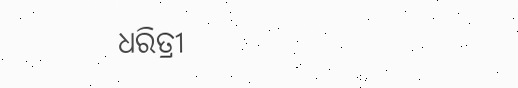ଧରିତ୍ରୀ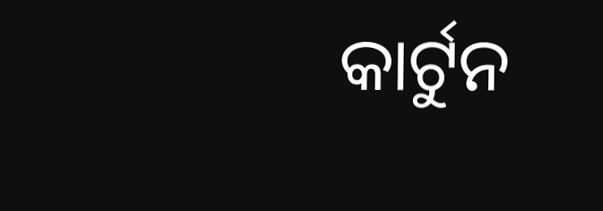କାର୍ଟୁନ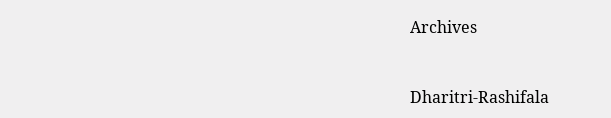Archives



Dharitri-Rashifala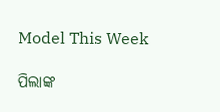Model This Week

ପିଲାଙ୍କ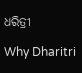ଧରିତ୍ରୀ

Why Dharitri